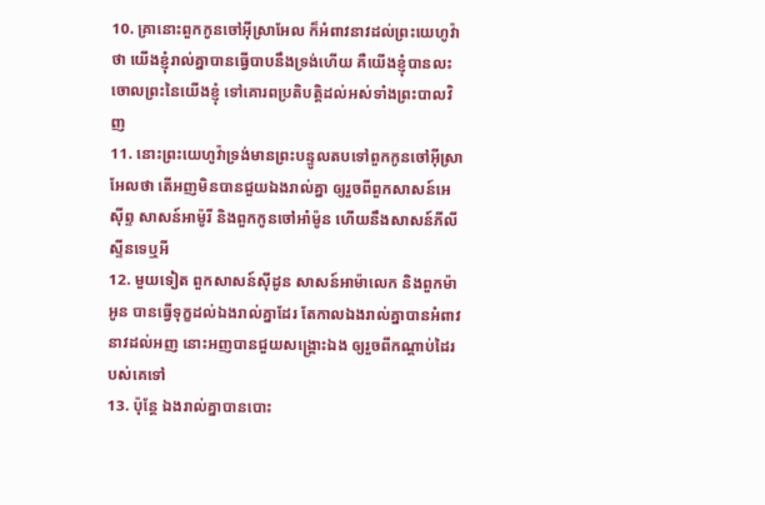10. គ្រានោះពួកកូនចៅអ៊ីស្រាអែល ក៏អំពាវនាវដល់ព្រះយេហូវ៉ាថា យើងខ្ញុំរាល់គ្នាបានធ្វើបាបនឹងទ្រង់ហើយ គឺយើងខ្ញុំបានលះចោលព្រះនៃយើងខ្ញុំ ទៅគោរពប្រតិបត្តិដល់អស់ទាំងព្រះបាលវិញ
11. នោះព្រះយេហូវ៉ាទ្រង់មានព្រះបន្ទូលតបទៅពួកកូនចៅអ៊ីស្រាអែលថា តើអញមិនបានជួយឯងរាល់គ្នា ឲ្យរួចពីពួកសាសន៍អេស៊ីព្ទ សាសន៍អាម៉ូរី និងពួកកូនចៅអាំម៉ូន ហើយនឹងសាសន៍ភីលីស្ទីនទេឬអី
12. មួយទៀត ពួកសាសន៍ស៊ីដូន សាសន៍អាម៉ាលេក និងពួកម៉ាអូន បានធ្វើទុក្ខដល់ឯងរាល់គ្នាដែរ តែកាលឯងរាល់គ្នាបានអំពាវនាវដល់អញ នោះអញបានជួយសង្គ្រោះឯង ឲ្យរួចពីកណ្តាប់ដៃរបស់គេទៅ
13. ប៉ុន្តែ ឯងរាល់គ្នាបានបោះ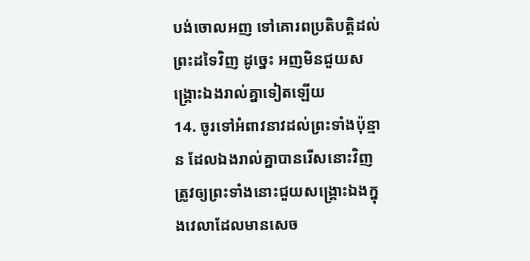បង់ចោលអញ ទៅគោរពប្រតិបត្តិដល់ព្រះដទៃវិញ ដូច្នេះ អញមិនជួយសង្គ្រោះឯងរាល់គ្នាទៀតឡើយ
14. ចូរទៅអំពាវនាវដល់ព្រះទាំងប៉ុន្មាន ដែលឯងរាល់គ្នាបានរើសនោះវិញ ត្រូវឲ្យព្រះទាំងនោះជួយសង្គ្រោះឯងក្នុងវេលាដែលមានសេច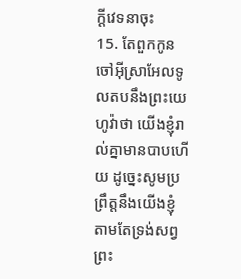ក្ដីវេទនាចុះ
15. តែពួកកូនចៅអ៊ីស្រាអែលទូលតបនឹងព្រះយេហូវ៉ាថា យើងខ្ញុំរាល់គ្នាមានបាបហើយ ដូច្នេះសូមប្រព្រឹត្តនឹងយើងខ្ញុំ តាមតែទ្រង់សព្វព្រះ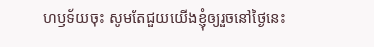ហឫទ័យចុះ សូមតែជួយយើងខ្ញុំឲ្យរួចនៅថ្ងៃនេះ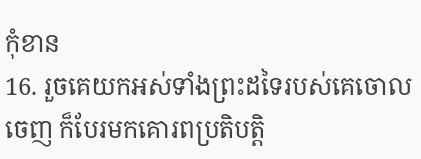កុំខាន
16. រួចគេយកអស់ទាំងព្រះដទៃរបស់គេចោលចេញ ក៏បែរមកគោរពប្រតិបត្តិ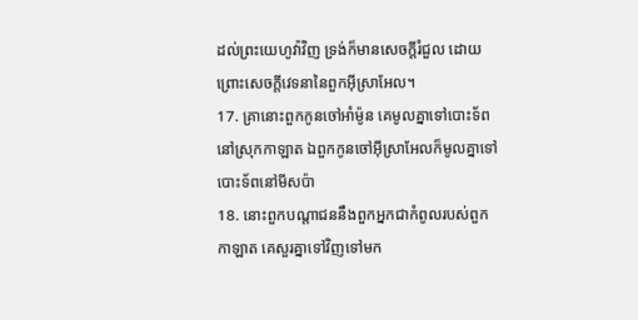ដល់ព្រះយេហូវ៉ាវិញ ទ្រង់ក៏មានសេចក្ដីរំជួល ដោយព្រោះសេចក្ដីវេទនានៃពួកអ៊ីស្រាអែល។
17. គ្រានោះពួកកូនចៅអាំម៉ូន គេមូលគ្នាទៅបោះទ័ពនៅស្រុកកាឡាត ឯពួកកូនចៅអ៊ីស្រាអែលក៏មូលគ្នាទៅបោះទ័ពនៅមីសប៉ា
18. នោះពួកបណ្តាជននឹងពួកអ្នកជាកំពូលរបស់ពួកកាឡាត គេសួរគ្នាទៅវិញទៅមក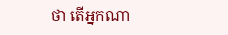ថា តើអ្នកណា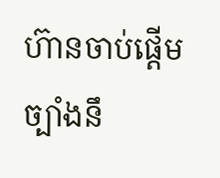ហ៊ានចាប់ផ្តើមច្បាំងនឹ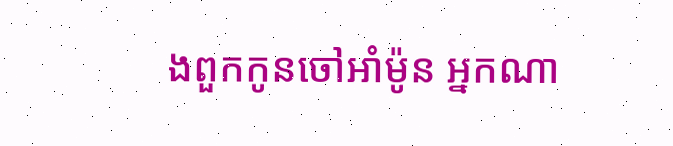ងពួកកូនចៅអាំម៉ូន អ្នកណា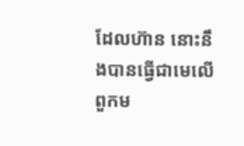ដែលហ៊ាន នោះនឹងបានធ្វើជាមេលើពួកម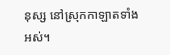នុស្ស នៅស្រុកកាឡាតទាំងអស់។